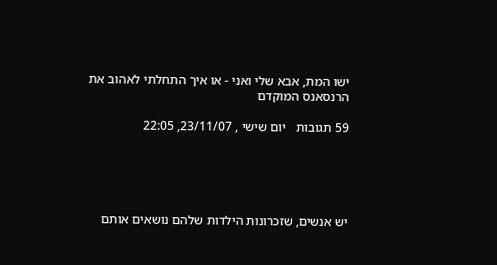ישו המת, אבא שלי ואני - או איך התחלתי לאהוב את הרנסאנס המוקדם

59 תגובות   יום שישי , 23/11/07, 22:05





יש אנשים, שזכרונות הילדות שלהם נושאים אותם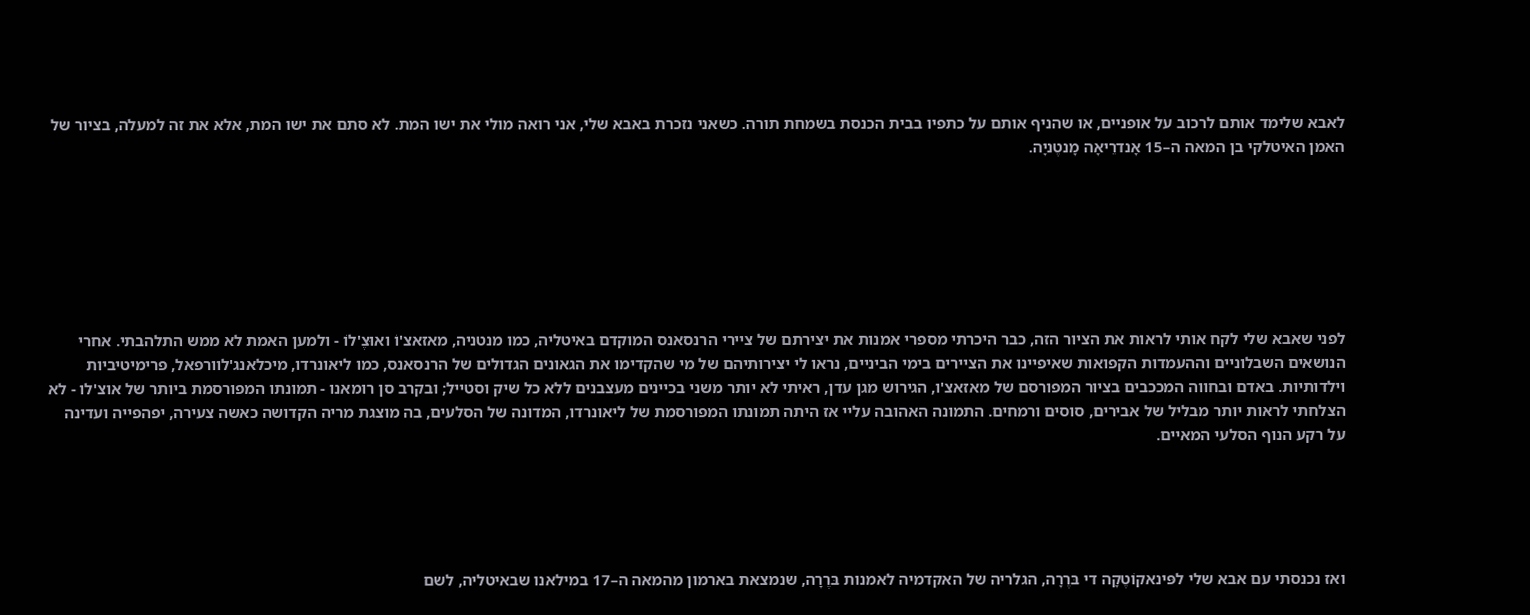לאבא שלימד אותם לרכוב על אופניים, או שהניף אותם על כתפיו בבית הכנסת בשמחת תורה. כשאני נזכרת באבא שלי, אני רואה מולי את ישו המת. לא סתם את ישו המת, אלא את זה למעלה, בציור של האמן האיטלקי בן המאה ה–15 אָנדרֵיאָה מָנטֶניָה.







לפני שאבא שלי לקח אותי לראות את הציור הזה, כבר היכרתי מספרי אמנות את יצירתם של ציירי הרנסאנס המוקדם באיטליה, כמו מנטניה, מאזאצ'וֹ ואוּצֶ'לוֹ - ולמען האמת לא ממש התלהבתי. אחרי הנושאים השבלוניים וההעמדות הקפואות שאיפיינו את הציירים בימי הביניים, נראו לי יצירותיהם של מי שהקדימו את הגאונים הגדולים של הרנסאנס, כמו ליאונרדו, מיכלאנג'לוורפאל, פרימיטיביות וילדותיות. באדם ובחווה המככבים בציור המפורסם של מאזאצ'ו, הגירוש מגן עדן, ראיתי לא יותר משני בכיינים מעצבנים ללא כל שיק וסטייל; ובקרב סן רומאנו - תמונתו המפורסמת ביותר של אוצ'לו - לא הצלחתי לראות יותר מבליל של אבירים, סוסים ורמחים. התמונה האהובה עליי אז היתה תמונתו המפורסמת של ליאונרדו, המדונה של הסלעים, בה מוצגת מריה הקדושה כאשה צעירה, יפהפייה ועדינה על רקע הנוף הסלעי המאיים.





ואז נכנסתי עם אבא שלי לפּינאקוֹטֶקָה די בּרֶרָה, הגלריה של האקדמיה לאמנות בּרֶרָה, שנמצאת בארמון מהמאה ה–17 במילאנו שבאיטליה, לשם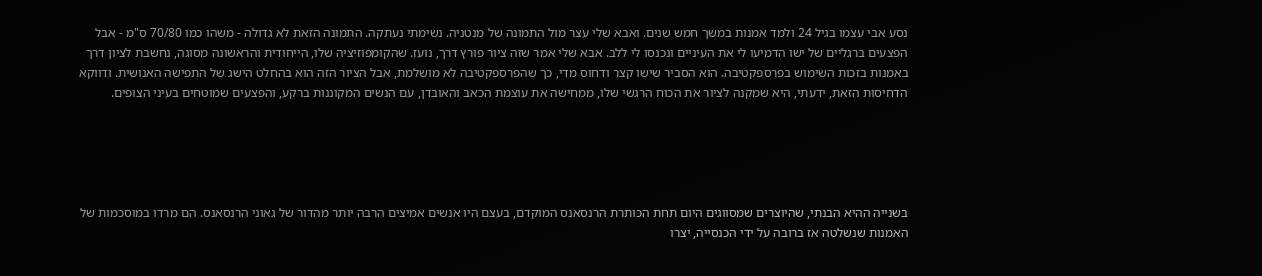נסע אבי עצמו בגיל 24 ולמד אמנות במשך חמש שנים. ואבא שלי עצר מול התמונה של מנטניה. נשימתי נעתקה. התמונה הזאת לא גדולה - משהו כמו 70/80 ס"מ - אבל הפצעים ברגליים של ישו הדמיעו לי את העיניים ונכנסו לי ללב. אבא שלי אמר שזה ציור פורץ דרך, נועז. שהקומפוזיציה שלו, הייחודית והראשונה מסוגה, נחשבת לציון דרך באמנות בזכות השימוש בפרספקטיבה. הוא הסביר שישו קצר ודחוס מדי, כך שהפרספקטיבה לא מושלמת, אבל הציור הזה הוא בהחלט הישג של התפישה האנושית. ודווקא הדחיסות הזאת, ידעתי, היא שמקנה לציור את הכוח הרגשי שלו, ממחישה את עוצמת הכאב והאובדן, עם הנשים המקוננות ברקע, והפצעים שמוטחים בעיני הצופים.





בשנייה ההיא הבנתי, שהיוצרים שמסווגים היום תחת הכותרת הרנסאנס המוקדם, בעצם היו אנשים אמיצים הרבה יותר מהדור של גאוני הרנסאנס. הם מרדו במוסכמות של האמנות שנשלטה אז ברובה על ידי הכנסייה, יצרו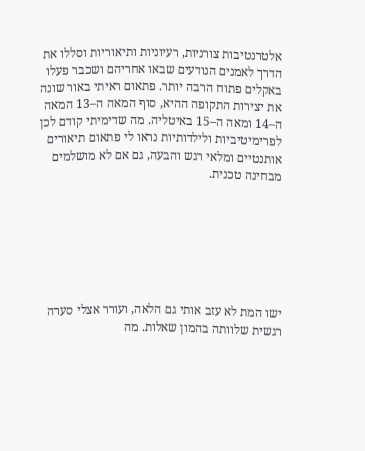אלטרנטיבות צורניות, רעיוניות ותיאוריות וסללו את הדרך לאמנים הנודעים שבאו אחריהם ושכבר פעלו באקלים פתוח הרבה יותר. פתאום ראיתי באור שונה את יצירות התקופה ההיא, סוף המאה ה–13 המאה ה–14 ומאה ה–15 באיטליה. מה שדימיתי קודם לכן לפרימיטיביות ולילדותיות נראו לי פתאום תיאורים אותנטיים ומלאי רגש והבעה, גם אם לא מושלמים מבחינה טכנית.







ישו המת לא עזב אותי גם הלאה, ועורר אצלי סערה רגשית שלוותה בהמון שאלות. מה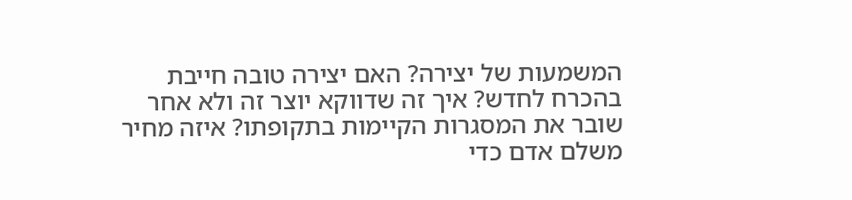המשמעות של יצירה? האם יצירה טובה חייבת בהכרח לחדש? איך זה שדווקא יוצר זה ולא אחר שובר את המסגרות הקיימות בתקופתו? איזה מחיר משלם אדם כדי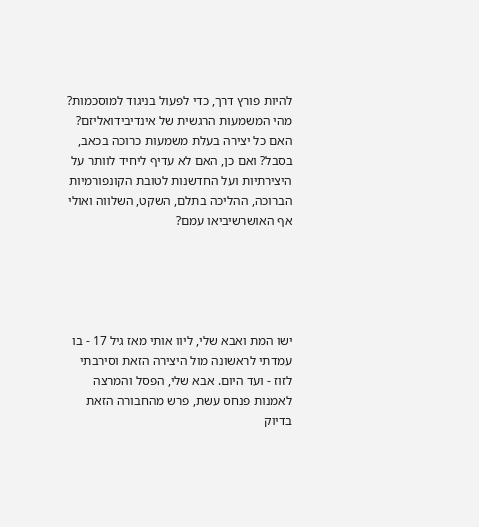להיות פורץ דרך, כדי לפעול בניגוד למוסכמות? מהי המשמעות הרגשית של אינדיבידואליזם? האם כל יצירה בעלת משמעות כרוכה בכאב, בסבל? ואם כן, האם לא עדיף ליחיד לוותר על היצירתיות ועל החדשנות לטובת הקונפורמיות הברוכה, ההליכה בתלם, השקט, השלווה ואולי אף האושרשיביאו עמם?





ישו המת ואבא שלי, ליוו אותי מאז גיל 17 - בו עמדתי לראשונה מול היצירה הזאת וסירבתי לזוז - ועד היום. אבא שלי, הפסל והמרצה לאמנות פנחס עשת, פרש מהחבורה הזאת בדיוק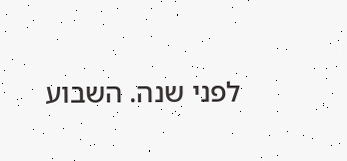לפני שנה. השבוע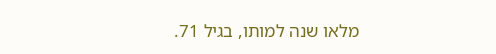מלאו שנה למותו, בגיל 71.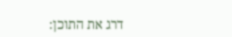דרג את התוכן: